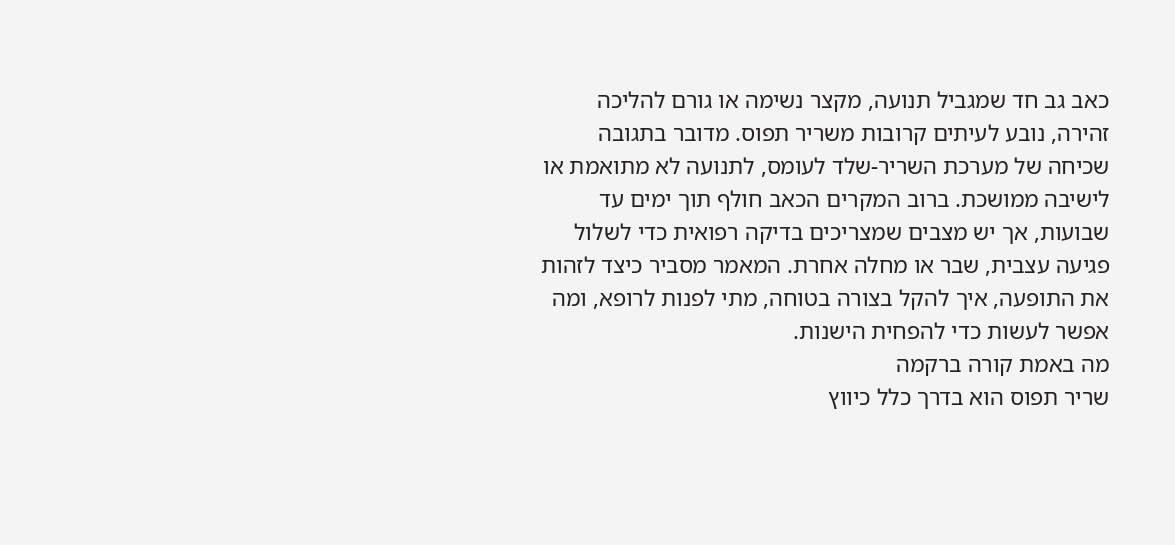כאב גב חד שמגביל תנועה, מקצר נשימה או גורם להליכה זהירה, נובע לעיתים קרובות משריר תפוס. מדובר בתגובה שכיחה של מערכת השריר-שלד לעומס, לתנועה לא מתואמת או לישיבה ממושכת. ברוב המקרים הכאב חולף תוך ימים עד שבועות, אך יש מצבים שמצריכים בדיקה רפואית כדי לשלול פגיעה עצבית, שבר או מחלה אחרת. המאמר מסביר כיצד לזהות את התופעה, איך להקל בצורה בטוחה, מתי לפנות לרופא, ומה אפשר לעשות כדי להפחית הישנות.
מה באמת קורה ברקמה
שריר תפוס הוא בדרך כלל כיווץ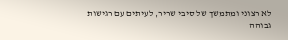לא רצוני ומתמשך של סיבי שריר, לעיתים עם רגישות גבוהה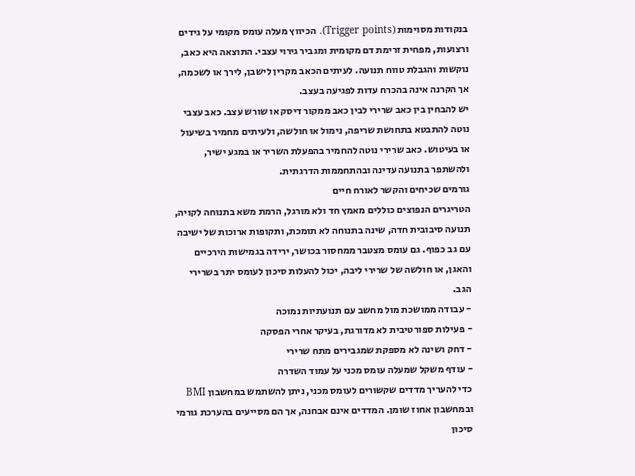בנקודות מסוימות (Trigger points). הכיווץ מעלה עומס מקומי על גידים ורצועות, מפחית זרימת דם מקומית ומגביר גירוי עצבי. התוצאה היא כאב, נוקשות והגבלת טווח תנועה. לעיתים הכאב מקרין לישבן, לירך או לשכמה, אך הקרנה אינה בהכרח עדות לפגיעה בעצב.
יש להבחין בין כאב שרירי לבין כאב ממקור דיסק או שורש עצב. כאב עצבי נוטה להתבטא בתחושת שריפה, נימול או חולשה, ולעיתים מחמיר בשיעול או בעיטוש. כאב שרירי נוטה להחמיר בהפעלת השריר או במגע ישיר, ולהשתפר בתנועה עדינה ובהתחממות הדרגתית.
גורמים שכיחים והקשר לאורח חיים
הטריגרים הנפוצים כוללים מאמץ חד ולא מורגל, הרמת משא בתנוחה לקויה, תנועה סיבובית חדה, שינה בתנוחה לא תומכת, ותקופות ארוכות של ישיבה עם גב כפוף. גם עומס מצטבר ממחסור בכושר, ירידה בגמישות הירכיים והאגן, או חולשה של שרירי ליבה, יכול להעלות סיכון לעומס יתר בשרירי הגב.
- עבודה ממושכת מול מחשב עם תנועתיות נמוכה
- פעילות ספורטיבית לא מדורגת, בעיקר אחרי הפסקה
- דחק ושינה לא מספקת שמגבירים מתח שרירי
- עודף משקל שמעלה עומס מכני על עמוד השדרה
כדי להעריך מדדים שקשורים לעומס מכני, ניתן להשתמש במחשבון BMI ובמחשבון אחוז שומן. המדדים אינם אבחנה, אך הם מסייעים בהערכת גורמי סיכון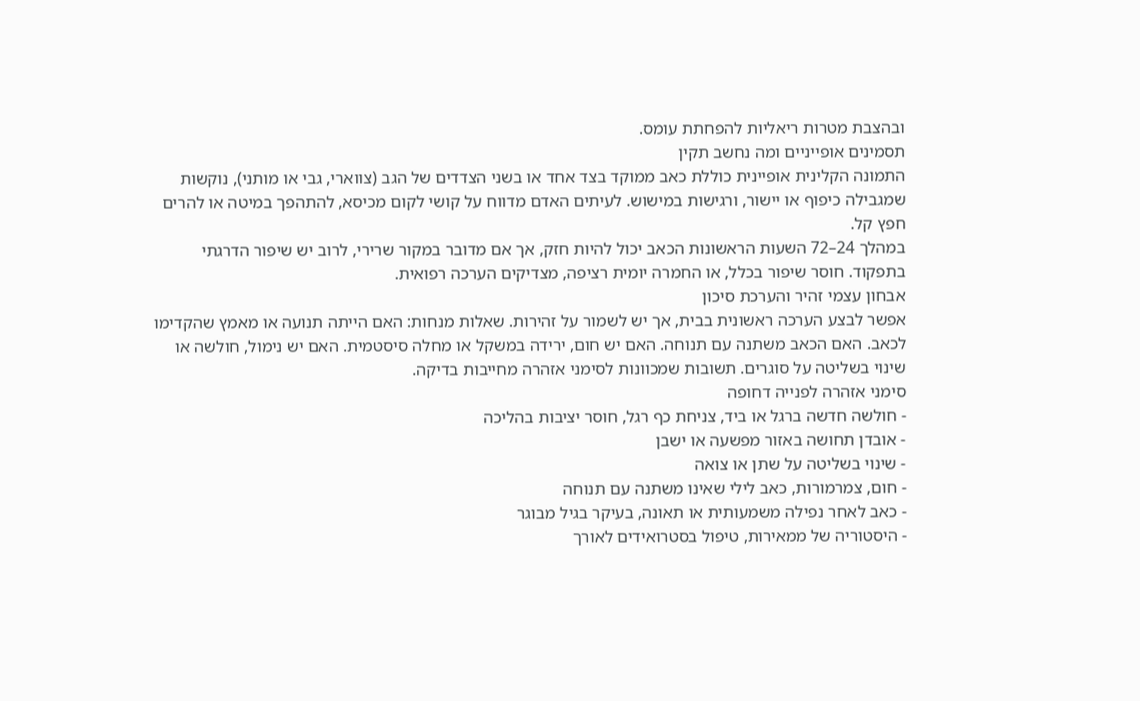ובהצבת מטרות ריאליות להפחתת עומס.
תסמינים אופייניים ומה נחשב תקין
התמונה הקלינית אופיינית כוללת כאב ממוקד בצד אחד או בשני הצדדים של הגב (צווארי, גבי או מותני), נוקשות שמגבילה כיפוף או יישור, ורגישות במישוש. לעיתים האדם מדווח על קושי לקום מכיסא, להתהפך במיטה או להרים חפץ קל.
במהלך 24–72 השעות הראשונות הכאב יכול להיות חזק, אך אם מדובר במקור שרירי, לרוב יש שיפור הדרגתי בתפקוד. חוסר שיפור בכלל, או החמרה יומית רציפה, מצדיקים הערכה רפואית.
אבחון עצמי זהיר והערכת סיכון
אפשר לבצע הערכה ראשונית בבית, אך יש לשמור על זהירות. שאלות מנחות: האם הייתה תנועה או מאמץ שהקדימו לכאב. האם הכאב משתנה עם תנוחה. האם יש חום, ירידה במשקל או מחלה סיסטמית. האם יש נימול, חולשה או שינוי בשליטה על סוגרים. תשובות שמכוונות לסימני אזהרה מחייבות בדיקה.
סימני אזהרה לפנייה דחופה
- חולשה חדשה ברגל או ביד, צניחת כף רגל, חוסר יציבות בהליכה
- אובדן תחושה באזור מפשעה או ישבן
- שינוי בשליטה על שתן או צואה
- חום, צמרמורות, כאב לילי שאינו משתנה עם תנוחה
- כאב לאחר נפילה משמעותית או תאונה, בעיקר בגיל מבוגר
- היסטוריה של ממאירות, טיפול בסטרואידים לאורך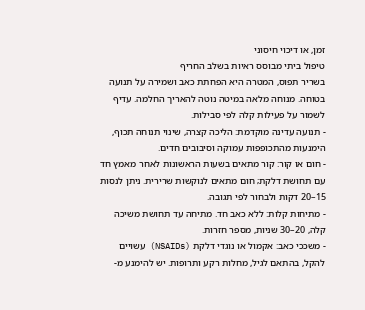זמן, או דיכוי חיסוני
טיפול ביתי מבוסס ראיות בשלב החריף
בשריר תפוס, המטרה היא הפחתת כאב ושמירה על תנועה בטוחה. מנוחה מלאה במיטה נוטה להאריך החלמה. עדיף לשמור על פעילות קלה לפי סבילות.
- תנועה עדינה מוקדמת: הליכה קצרה, שינוי תנוחה תכוף, הימנעות מהתכופפות עמוקה וסיבובים חדים.
- חום או קור: קור מתאים בשעות הראשונות לאחר מאמץ חד עם תחושת דלקת; חום מתאים לנוקשות שרירית. ניתן לנסות 15–20 דקות ולבחור לפי תגובה.
- מתיחות קלות: ללא כאב חד. מתיחה עד תחושת משיכה קלה, 20–30 שניות, מספר חזרות.
- משככי כאב: אקמול או נוגדי דלקת (NSAIDs) עשויים להקל, בהתאם לגיל, מחלות רקע ותרופות. יש להימנע מ-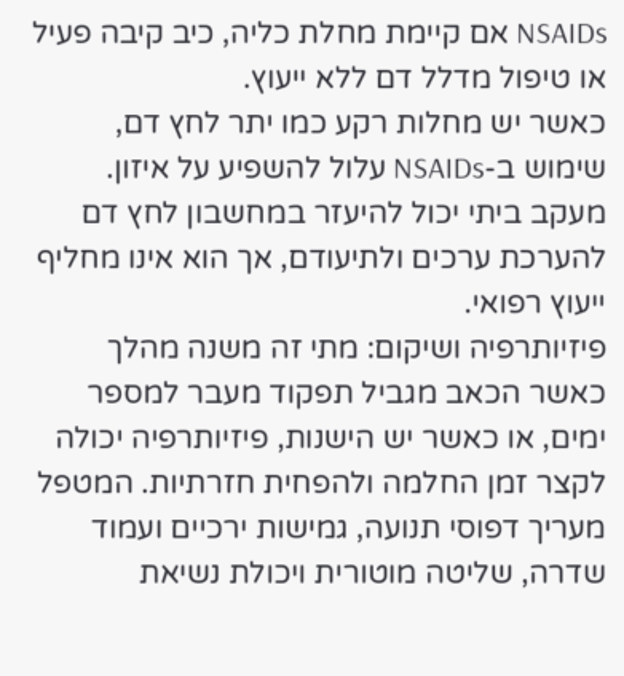NSAIDs אם קיימת מחלת כליה, כיב קיבה פעיל או טיפול מדלל דם ללא ייעוץ.
כאשר יש מחלות רקע כמו יתר לחץ דם, שימוש ב-NSAIDs עלול להשפיע על איזון. מעקב ביתי יכול להיעזר במחשבון לחץ דם להערכת ערכים ולתיעודם, אך הוא אינו מחליף ייעוץ רפואי.
פיזיותרפיה ושיקום: מתי זה משנה מהלך
כאשר הכאב מגביל תפקוד מעבר למספר ימים, או כאשר יש הישנות, פיזיותרפיה יכולה לקצר זמן החלמה ולהפחית חזרתיות. המטפל מעריך דפוסי תנועה, גמישות ירכיים ועמוד שדרה, שליטה מוטורית ויכולת נשיאת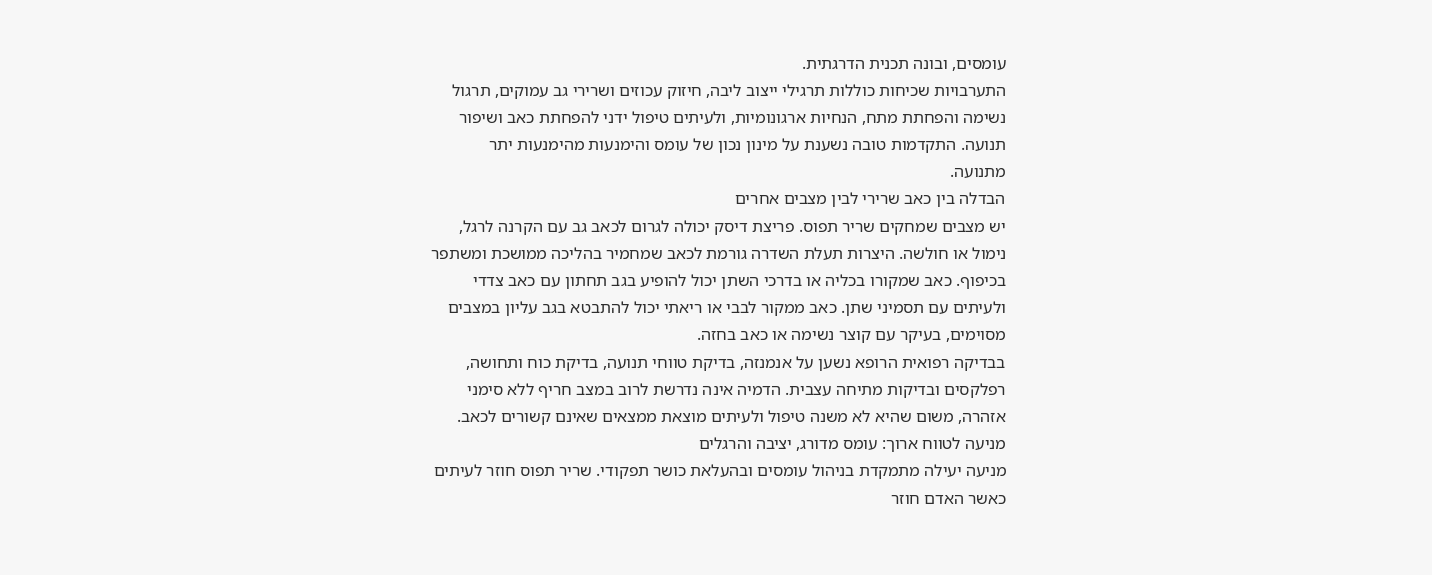עומסים, ובונה תכנית הדרגתית.
התערבויות שכיחות כוללות תרגילי ייצוב ליבה, חיזוק עכוזים ושרירי גב עמוקים, תרגול נשימה והפחתת מתח, הנחיות ארגונומיות, ולעיתים טיפול ידני להפחתת כאב ושיפור תנועה. התקדמות טובה נשענת על מינון נכון של עומס והימנעות מהימנעות יתר מתנועה.
הבדלה בין כאב שרירי לבין מצבים אחרים
יש מצבים שמחקים שריר תפוס. פריצת דיסק יכולה לגרום לכאב גב עם הקרנה לרגל, נימול או חולשה. היצרות תעלת השדרה גורמת לכאב שמחמיר בהליכה ממושכת ומשתפר בכיפוף. כאב שמקורו בכליה או בדרכי השתן יכול להופיע בגב תחתון עם כאב צדדי ולעיתים עם תסמיני שתן. כאב ממקור לבבי או ריאתי יכול להתבטא בגב עליון במצבים מסוימים, בעיקר עם קוצר נשימה או כאב בחזה.
בבדיקה רפואית הרופא נשען על אנמנזה, בדיקת טווחי תנועה, בדיקת כוח ותחושה, רפלקסים ובדיקות מתיחה עצבית. הדמיה אינה נדרשת לרוב במצב חריף ללא סימני אזהרה, משום שהיא לא משנה טיפול ולעיתים מוצאת ממצאים שאינם קשורים לכאב.
מניעה לטווח ארוך: עומס מדורג, יציבה והרגלים
מניעה יעילה מתמקדת בניהול עומסים ובהעלאת כושר תפקודי. שריר תפוס חוזר לעיתים כאשר האדם חוזר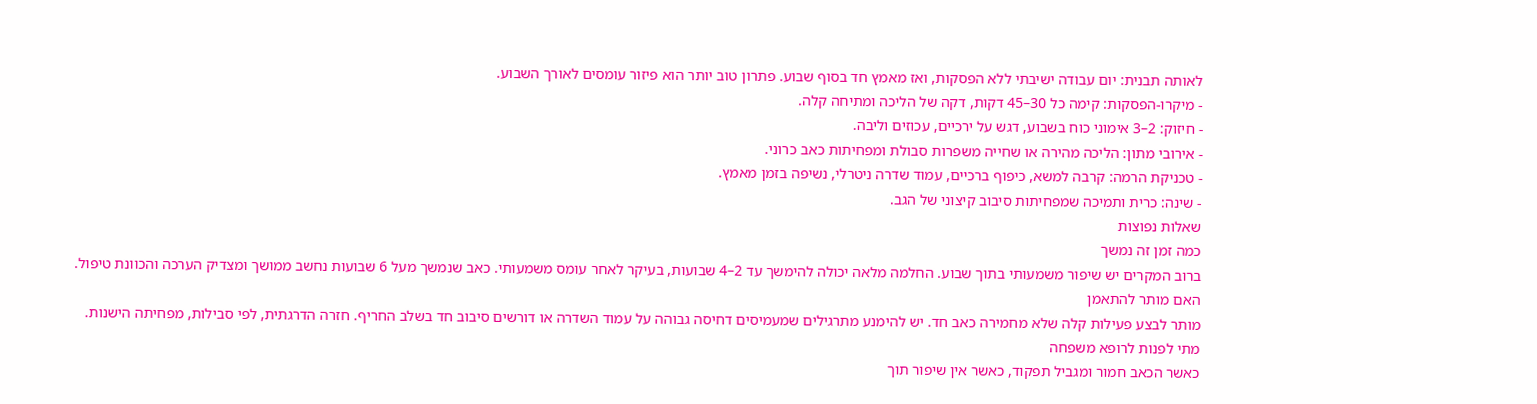לאותה תבנית: יום עבודה ישיבתי ללא הפסקות, ואז מאמץ חד בסוף שבוע. פתרון טוב יותר הוא פיזור עומסים לאורך השבוע.
- מיקרו-הפסקות: קימה כל 30–45 דקות, דקה של הליכה ומתיחה קלה.
- חיזוק: 2–3 אימוני כוח בשבוע, דגש על ירכיים, עכוזים וליבה.
- אירובי מתון: הליכה מהירה או שחייה משפרות סבולת ומפחיתות כאב כרוני.
- טכניקת הרמה: קרבה למשא, כיפוף ברכיים, עמוד שדרה ניטרלי, נשיפה בזמן מאמץ.
- שינה: כרית ותמיכה שמפחיתות סיבוב קיצוני של הגב.
שאלות נפוצות
כמה זמן זה נמשך
ברוב המקרים יש שיפור משמעותי בתוך שבוע. החלמה מלאה יכולה להימשך עד 2–4 שבועות, בעיקר לאחר עומס משמעותי. כאב שנמשך מעל 6 שבועות נחשב ממושך ומצדיק הערכה והכוונת טיפול.
האם מותר להתאמן
מותר לבצע פעילות קלה שלא מחמירה כאב חד. יש להימנע מתרגילים שמעמיסים דחיסה גבוהה על עמוד השדרה או דורשים סיבוב חד בשלב החריף. חזרה הדרגתית, לפי סבילות, מפחיתה הישנות.
מתי לפנות לרופא משפחה
כאשר הכאב חמור ומגביל תפקוד, כאשר אין שיפור תוך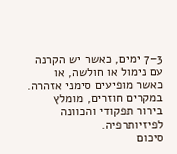3–7 ימים, כאשר יש הקרנה עם נימול או חולשה, או כאשר מופיעים סימני אזהרה. במקרים חוזרים, מומלץ בירור תפקודי והכוונה לפיזיותרפיה.
סיכום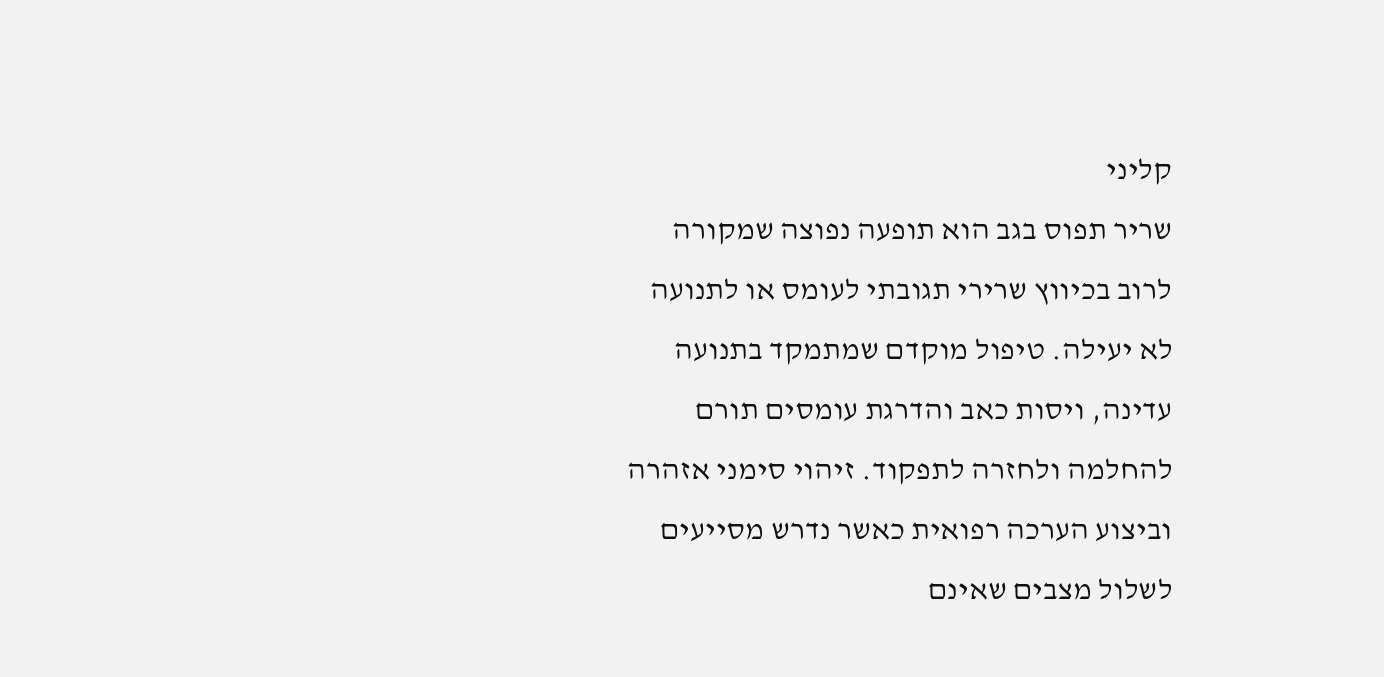קליני
שריר תפוס בגב הוא תופעה נפוצה שמקורה לרוב בכיווץ שרירי תגובתי לעומס או לתנועה לא יעילה. טיפול מוקדם שמתמקד בתנועה עדינה, ויסות כאב והדרגת עומסים תורם להחלמה ולחזרה לתפקוד. זיהוי סימני אזהרה וביצוע הערכה רפואית כאשר נדרש מסייעים לשלול מצבים שאינם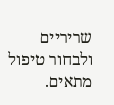שריריים ולבחור טיפול מתאים.